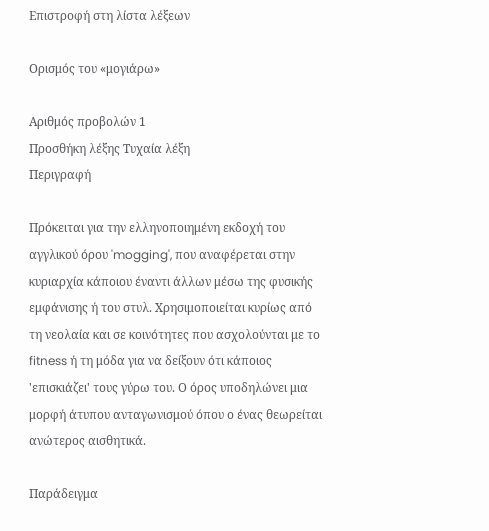Επιστροφή στη λίστα λέξεων

Ορισμός του «μογιάρω»

Αριθμός προβολών 1
Προσθήκη λέξης Τυχαία λέξη
Περιγραφή

Πρόκειται για την ελληνοποιημένη εκδοχή του αγγλικού όρου 'mogging', που αναφέρεται στην κυριαρχία κάποιου έναντι άλλων μέσω της φυσικής εμφάνισης ή του στυλ. Χρησιμοποιείται κυρίως από τη νεολαία και σε κοινότητες που ασχολούνται με το fitness ή τη μόδα για να δείξουν ότι κάποιος 'επισκιάζει' τους γύρω του. Ο όρος υποδηλώνει μια μορφή άτυπου ανταγωνισμού όπου ο ένας θεωρείται ανώτερος αισθητικά.

Παράδειγμα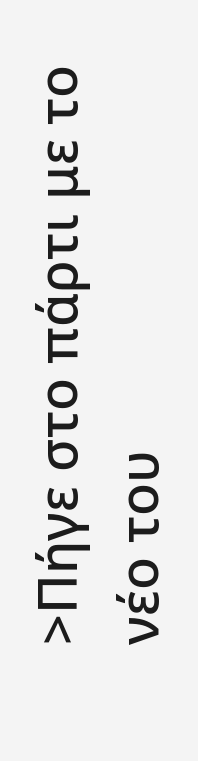>Πήγε στο πάρτι με το νέο του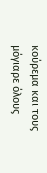κούρεμα και τους μόγιαρε όλους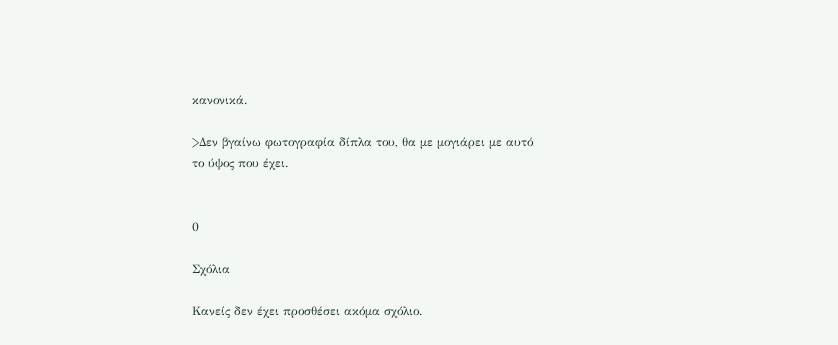κανονικά.

>Δεν βγαίνω φωτογραφία δίπλα του, θα με μογιάρει με αυτό το ύψος που έχει.


0

Σχόλια

Κανείς δεν έχει προσθέσει ακόμα σχόλιο.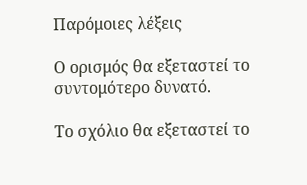Παρόμοιες λέξεις

Ο ορισμός θα εξεταστεί το συντομότερο δυνατό.

Το σχόλιο θα εξεταστεί το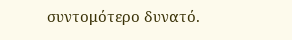συντομότερο δυνατό.